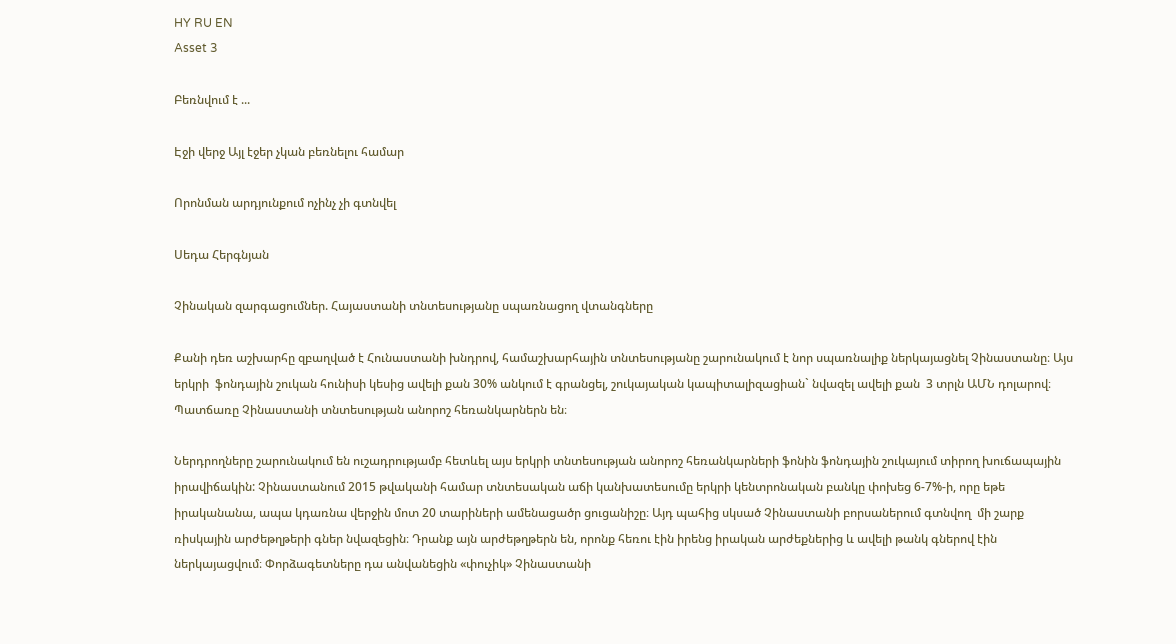HY RU EN
Asset 3

Բեռնվում է ...

Էջի վերջ Այլ էջեր չկան բեռնելու համար

Որոնման արդյունքում ոչինչ չի գտնվել

Սեդա Հերգնյան

Չինական զարգացումներ. Հայաստանի տնտեսությանը սպառնացող վտանգները

Քանի դեռ աշխարհը զբաղված է Հունաստանի խնդրով, համաշխարհային տնտեսությանը շարունակում է նոր սպառնալիք ներկայացնել Չինաստանը։ Այս երկրի  ֆոնդային շուկան հունիսի կեսից ավելի քան 30% անկում է գրանցել, շուկայական կապիտալիզացիան` նվազել ավելի քան  3 տրլն ԱՄՆ դոլարով։ Պատճառը Չինաստանի տնտեսության անորոշ հեռանկարներն են։

Ներդրողները շարունակում են ուշադրությամբ հետևել այս երկրի տնտեսության անորոշ հեռանկարների ֆոնին ֆոնդային շուկայում տիրող խուճապային իրավիճակին: Չինաստանում 2015 թվականի համար տնտեսական աճի կանխատեսումը երկրի կենտրոնական բանկը փոխեց 6-7%-ի, որը եթե իրականանա, ապա կդառնա վերջին մոտ 20 տարիների ամենացածր ցուցանիշը։ Այդ պահից սկսած Չինաստանի բորսաներում գտնվող  մի շարք ռիսկային արժեթղթերի գներ նվազեցին։ Դրանք այն արժեթղթերն են, որոնք հեռու էին իրենց իրական արժեքներից և ավելի թանկ գներով էին ներկայացվում։ Փորձագետները դա անվանեցին «փուչիկ» Չինաստանի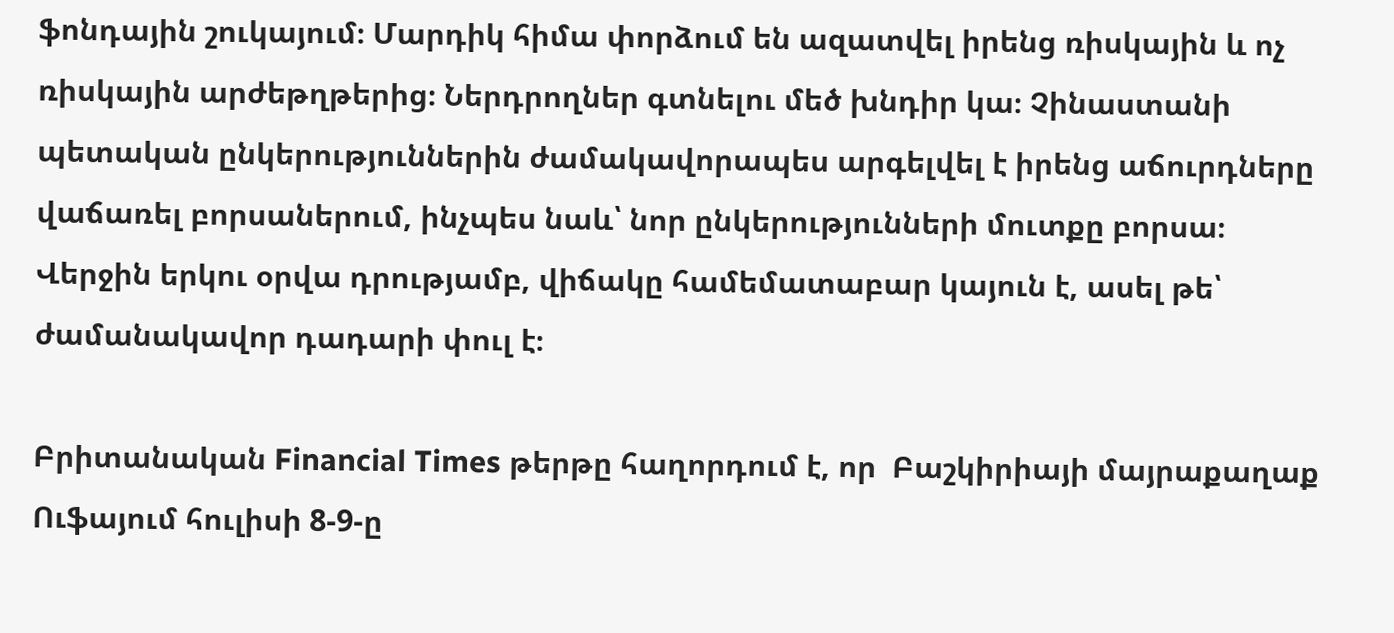ֆոնդային շուկայում։ Մարդիկ հիմա փորձում են ազատվել իրենց ռիսկային և ոչ ռիսկային արժեթղթերից։ Ներդրողներ գտնելու մեծ խնդիր կա։ Չինաստանի պետական ընկերություններին ժամակավորապես արգելվել է իրենց աճուրդները վաճառել բորսաներում, ինչպես նաև՝ նոր ընկերությունների մուտքը բորսա։ Վերջին երկու օրվա դրությամբ, վիճակը համեմատաբար կայուն է, ասել թե՝ ժամանակավոր դադարի փուլ է։

Բրիտանական Financial Times թերթը հաղորդում է, որ  Բաշկիրիայի մայրաքաղաք Ուֆայում հուլիսի 8-9-ը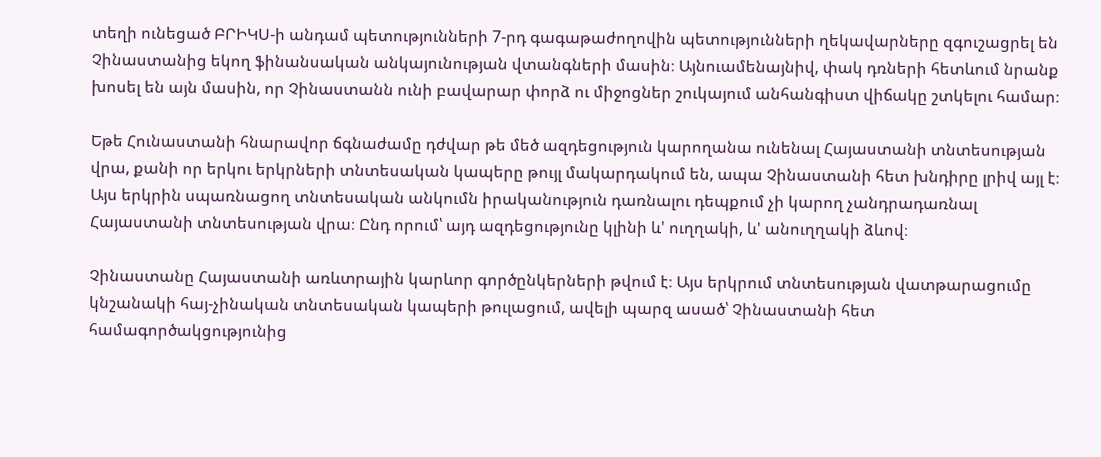տեղի ունեցած ԲՐԻԿՍ-ի անդամ պետությունների 7-րդ գագաթաժողովին պետությունների ղեկավարները զգուշացրել են Չինաստանից եկող ֆինանսական անկայունության վտանգների մասին։ Այնուամենայնիվ, փակ դռների հետևում նրանք խոսել են այն մասին, որ Չինաստանն ունի բավարար փորձ ու միջոցներ շուկայում անհանգիստ վիճակը շտկելու համար։

Եթե Հունաստանի հնարավոր ճգնաժամը դժվար թե մեծ ազդեցություն կարողանա ունենալ Հայաստանի տնտեսության վրա, քանի որ երկու երկրների տնտեսական կապերը թույլ մակարդակում են, ապա Չինաստանի հետ խնդիրը լրիվ այլ է։ Այս երկրին սպառնացող տնտեսական անկումն իրականություն դառնալու դեպքում չի կարող չանդրադառնալ Հայաստանի տնտեսության վրա։ Ընդ որում՝ այդ ազդեցությունը կլինի և' ուղղակի, և' անուղղակի ձևով։

Չինաստանը Հայաստանի առևտրային կարևոր գործընկերների թվում է։ Այս երկրում տնտեսության վատթարացումը կնշանակի հայ-չինական տնտեսական կապերի թուլացում, ավելի պարզ ասած՝ Չինաստանի հետ համագործակցությունից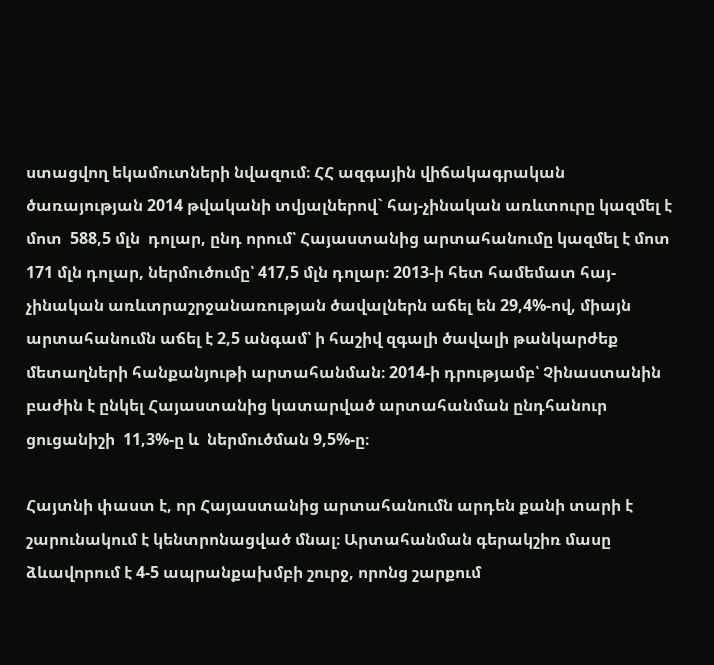ստացվող եկամուտների նվազում։ ՀՀ ազգային վիճակագրական ծառայության 2014 թվականի տվյալներով` հայ-չինական առևտուրը կազմել է մոտ  588,5 մլն  դոլար, ընդ որում՝ Հայաստանից արտահանումը կազմել է մոտ 171 մլն դոլար, ներմուծումը՝ 417,5 մլն դոլար։ 2013-ի հետ համեմատ հայ-չինական առևտրաշրջանառության ծավալներն աճել են 29,4%-ով, միայն արտահանումն աճել է 2,5 անգամ՝ ի հաշիվ զգալի ծավալի թանկարժեք մետաղների հանքանյութի արտահանման։ 2014-ի դրությամբ՝ Չինաստանին բաժին է ընկել Հայաստանից կատարված արտահանման ընդհանուր ցուցանիշի  11,3%-ը և  ներմուծման 9,5%-ը։

Հայտնի փաստ է, որ Հայաստանից արտահանումն արդեն քանի տարի է շարունակում է կենտրոնացված մնալ։ Արտահանման գերակշիռ մասը ձևավորում է 4-5 ապրանքախմբի շուրջ, որոնց շարքում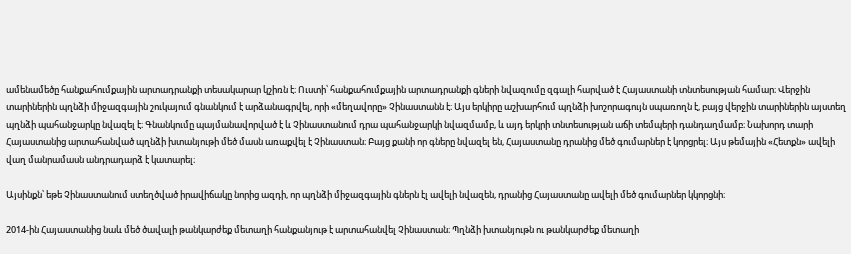ամենամեծը հանքահումքային արտադրանքի տեսակարար կշիռն է։ Ուստի՝ հանքահումքային արտադրանքի գների նվազումը զգալի հարված է Հայաստանի տնտեսության համար։ Վերջին տարիներին պղնձի միջազգային շուկայում գնանկում է արձանագրվել, որի «մեղավորը» Չինաստանն է։ Այս երկիրը աշխարհում պղնձի խոշորագույն սպառողն է, բայց վերջին տարիներին այստեղ պղնձի պահանջարկը նվազել է։ Գնանկումը պայմանավորված է և Չինաստանում դրա պահանջարկի նվազմամբ, և այդ երկրի տնտեսության աճի տեմպերի դանդաղմամբ։ Նախորդ տարի Հայաստանից արտահանված պղնձի խտանյութի մեծ մասն առաքվել է Չինաստան։ Բայց քանի որ գները նվազել են, Հայաստանը դրանից մեծ գումարներ է կորցրել։ Այս թեմային «Հետքն» ավելի վաղ մանրամասն անդրադարձ է կատարել։

Այսինքն՝ եթե Չինաստանում ստեղծված իրավիճակը նորից ազդի, որ պղնձի միջազգային գներն էլ ավելի նվազեն, դրանից Հայաստանը ավելի մեծ գումարներ կկորցնի։

2014-ին Հայաստանից նաև մեծ ծավալի թանկարժեք մետաղի հանքանյութ է արտահանվել Չինաստան։ Պղնձի խտանյութն ու թանկարժեք մետաղի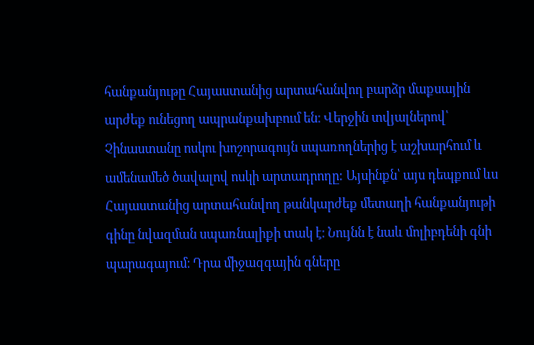հանքանյութը Հայաստանից արտահանվող բարձր մաքսային արժեք ունեցող ապրանքախբում են։ Վերջին տվյալներով՝ Չինաստանը ոսկու խոշորագույն սպառողներից է աշխարհում և ամենամեծ ծավալով ոսկի արտադրողը: Այսինքն՝ այս դեպքում ևս Հայաստանից արտահանվող թանկարժեք մետաղի հանքանյութի գինը նվազման սպառնալիքի տակ է։ Նույնն է նաև մոլիբդենի գնի պարագայում։ Դրա միջազգային գները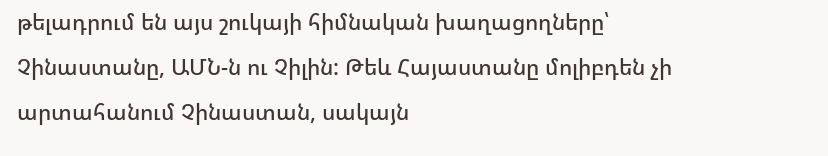թելադրում են այս շուկայի հիմնական խաղացողները՝ Չինաստանը, ԱՄՆ-ն ու Չիլին: Թեև Հայաստանը մոլիբդեն չի արտահանում Չինաստան, սակայն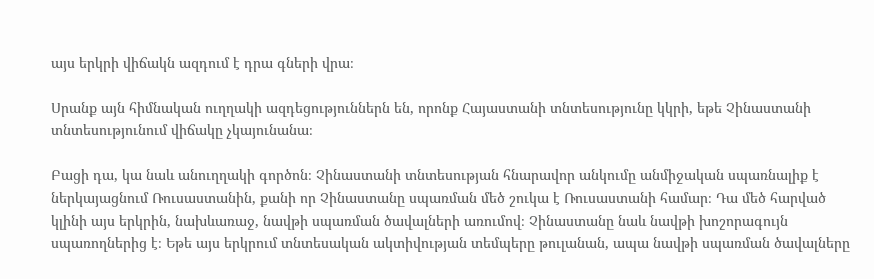այս երկրի վիճակն ազդում է դրա գների վրա։

Սրանք այն հիմնական ուղղակի ազդեցություններն են, որոնք Հայաստանի տնտեսությունը կկրի, եթե Չինաստանի տնտեսությունում վիճակը չկայունանա։

Բացի դա, կա նաև անուղղակի գործոն։ Չինաստանի տնտեսության հնարավոր անկումը անմիջական սպառնալիք է ներկայացնում Ռուսաստանին, քանի որ Չինաստանը սպառման մեծ շուկա է Ռուսաստանի համար։ Դա մեծ հարված կլինի այս երկրին, նախևառաջ, նավթի սպառման ծավալների առումով։ Չինաստանը նաև նավթի խոշորագույն սպառողներից է։ Եթե այս երկրում տնտեսական ակտիվության տեմպերը թուլանան, ապա նավթի սպառման ծավալները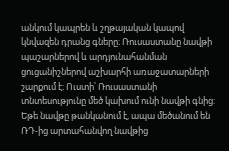անկում կապրեն և շղթայական կապով կնվազեն դրանց գները։ Ռուսաստանը նավթի պաշարներով և արդյունահանման ցուցանիշներով աշխարհի առաջատարների շարքում է։ Ուստի՝ Ռուսաստանի տնտեսությունը մեծ կախում ունի նավթի գնից: Եթե նավթը թանկանում է, ապա մեծանում են ՌԴ-ից արտահանվող նավթից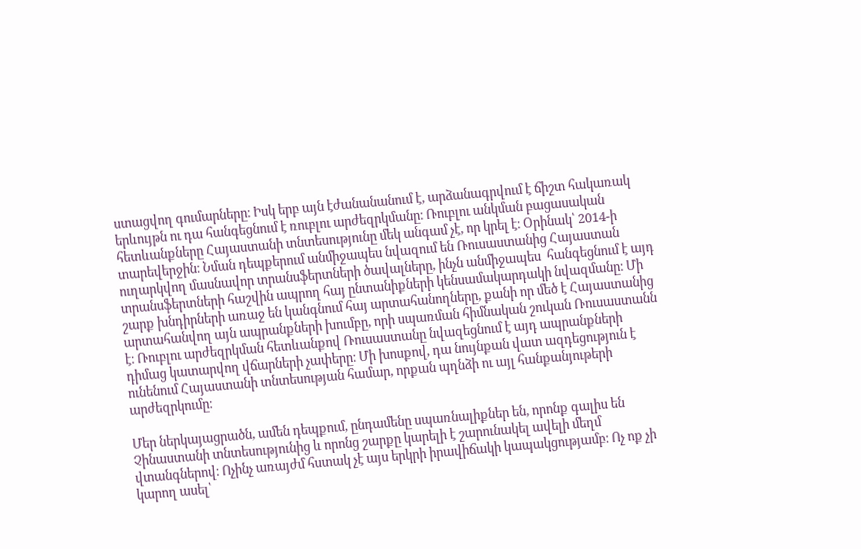ստացվող գումարները։ Իսկ երբ այն էժանանանում է, արձանագրվում է ճիշտ հակառակ երևույթն ու դա հանգեցնում է ռուբլու արժեզրկմանը։ Ռուբլու անկման բացասական հետևանքները Հայաստանի տնտեսությունը մեկ անգամ չէ, որ կրել է։ Օրինակ՝ 2014-ի տարեվերջին։ Նման դեպքերում անմիջապես նվազում են Ռուսաստանից Հայաստան ուղարկվող մասնավոր տրանսֆերտների ծավալները, ինչն անմիջապես  հանգեցնում է այդ տրանսֆերտների հաշվին ապրող հայ ընտանիքների կենսամակարդակի նվազմանը։ Մի շարք խնդիրների առաջ են կանգնում հայ արտահանողները, քանի որ մեծ է Հայաստանից արտահանվող այն ապրանքների խումբը, որի սպառման հիմնական շուկան Ռուսաստանն է։ Ռուբլու արժեզրկման հետևանքով Ռուսաստանը նվազեցնում է այդ ապրանքների դիմաց կատարվող վճարների չափերը։ Մի խոսքով, դա նույնքան վատ ազդեցություն է ունենում Հայաստանի տնտեսության համար, որքան պղնձի ու այլ հանքանյութերի արժեզրկումը։

Մեր ներկայացրածն, ամեն դեպքում, ընդամենը սպառնալիքներ են, որոնք գալիս են Չինաստանի տնտեսությունից և որոնց շարքը կարելի է շարունակել ավելի մեղմ վտանգներով։ Ոչինչ առայժմ հստակ չէ այս երկրի իրավիճակի կապակցությամբ։ Ոչ ոք չի կարող ասել՝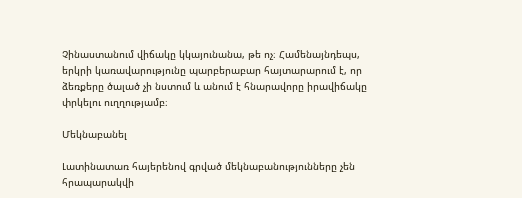Չինաստանում վիճակը կկայունանա, թե ոչ։ Համենայնդեպս, երկրի կառավարությունը պարբերաբար հայտարարում է, որ ձեռքերը ծալած չի նստում և անում է հնարավորը իրավիճակը փրկելու ուղղությամբ։

Մեկնաբանել

Լատինատառ հայերենով գրված մեկնաբանությունները չեն հրապարակվի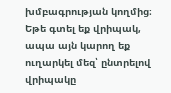խմբագրության կողմից։
Եթե գտել եք վրիպակ, ապա այն կարող եք ուղարկել մեզ՝ ընտրելով վրիպակը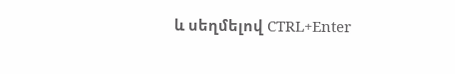և սեղմելով CTRL+Enter